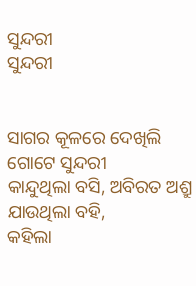ସୁନ୍ଦରୀ
ସୁନ୍ଦରୀ


ସାଗର କୂଳରେ ଦେଖିଲି ଗୋଟେ ସୁନ୍ଦରୀ
କାନ୍ଦୁଥିଲା ବସି, ଅବିରତ ଅଶ୍ରୁ ଯାଉଥିଲା ବହି,
କହିଲା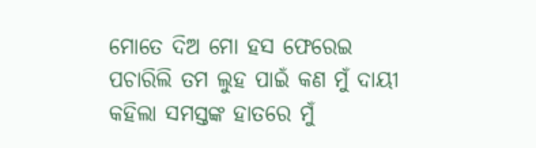ମୋତେ ଦିଅ ମୋ ହସ ଫେରେଇ
ପଚାରିଲି ତମ ଲୁହ ପାଇଁ କଣ ମୁଁ ଦାୟୀ
କହିଲା ସମସ୍ତଙ୍କ ହାତରେ ମୁଁ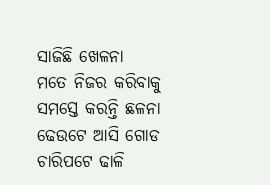ସାଜିଛି ଖେଳନା
ମତେ ନିଜର କରିବାକୁ ସମସ୍ତେ କରନ୍ତି ଛଳନା
ଢେଉଟେ ଆସି ଗୋଡ ଚାରିପଟେ ଢାଳି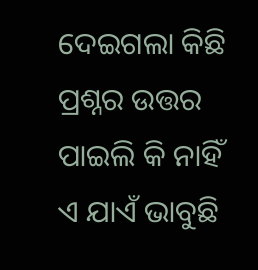ଦେଇଗଲା କିଛି
ପ୍ରଶ୍ନର ଉତ୍ତର ପାଇଲି କି ନାହିଁ ଏ ଯାଏଁ ଭାବୁଛି